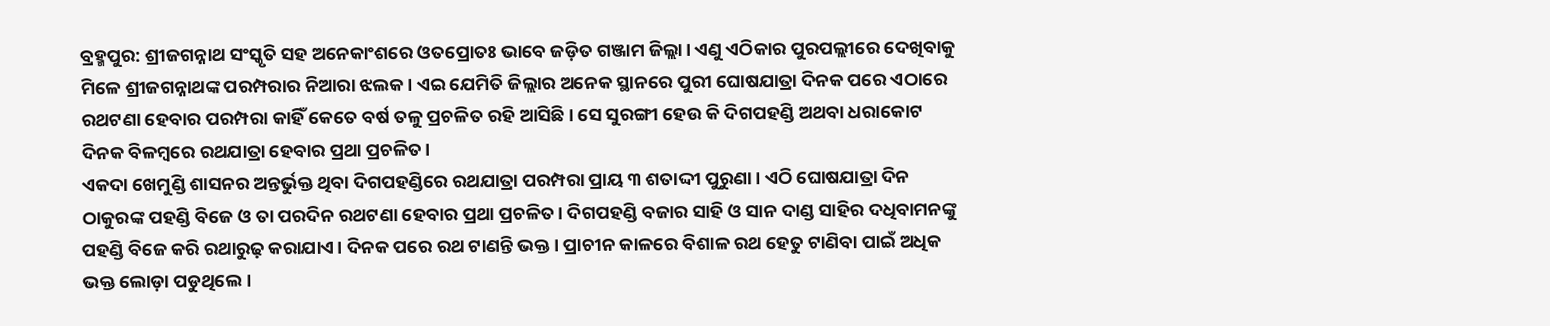ବ୍ରହ୍ମପୁର: ଶ୍ରୀଜଗନ୍ନାଥ ସଂସ୍କୃତି ସହ ଅନେକାଂଶରେ ଓତପ୍ରୋତଃ ଭାବେ ଜଡ଼ିତ ଗଞ୍ଜାମ ଜିଲ୍ଲା। ଏଣୁ ଏଠିକାର ପୁରପଲ୍ଲୀରେ ଦେଖିବାକୁ ମିଳେ ଶ୍ରୀଜଗନ୍ନାଥଙ୍କ ପରମ୍ପରାର ନିଆରା ଝଲକ। ଏଇ ଯେମିତି ଜିଲ୍ଲାର ଅନେକ ସ୍ଥାନରେ ପୁରୀ ଘୋଷଯାତ୍ରା ଦିନକ ପରେ ଏଠାରେ ରଥଟଣା ହେବାର ପରମ୍ପରା କାହିଁ କେତେ ବର୍ଷ ତଳୁ ପ୍ରଚଳିତ ରହି ଆସିଛି। ସେ ସୁରଙ୍ଗୀ ହେଉ କି ଦିଗପହଣ୍ଡି ଅଥବା ଧରାକୋଟ ଦିନକ ବିଳମ୍ବରେ ରଥଯାତ୍ରା ହେବାର ପ୍ରଥା ପ୍ରଚଳିତ।
ଏକଦା ଖେମୁଣ୍ଡି ଶାସନର ଅନ୍ତର୍ଭୁକ୍ତ ଥିବା ଦିଗପହଣ୍ଡିରେ ରଥଯାତ୍ରା ପରମ୍ପରା ପ୍ରାୟ ୩ ଶତାଦ୍ଦୀ ପୁରୁଣା। ଏଠି ଘୋଷଯାତ୍ରା ଦିନ ଠାକୁରଙ୍କ ପହଣ୍ଡି ବିଜେ ଓ ତା ପରଦିନ ରଥଟଣା ହେବାର ପ୍ରଥା ପ୍ରଚଳିତ। ଦିଗପହଣ୍ଡି ବଜାର ସାହି ଓ ସାନ ଦାଣ୍ଡ ସାହିର ଦଧିବାମନଙ୍କୁ ପହଣ୍ଡି ବିଜେ କରି ରଥାରୁଢ଼ କରାଯାଏ। ଦିନକ ପରେ ରଥ ଟାଣନ୍ତି ଭକ୍ତ। ପ୍ରାଚୀନ କାଳରେ ବିଶାଳ ରଥ ହେତୁ ଟାଣିବା ପାଇଁ ଅଧିକ ଭକ୍ତ ଲୋଡ଼ା ପଡୁଥିଲେ।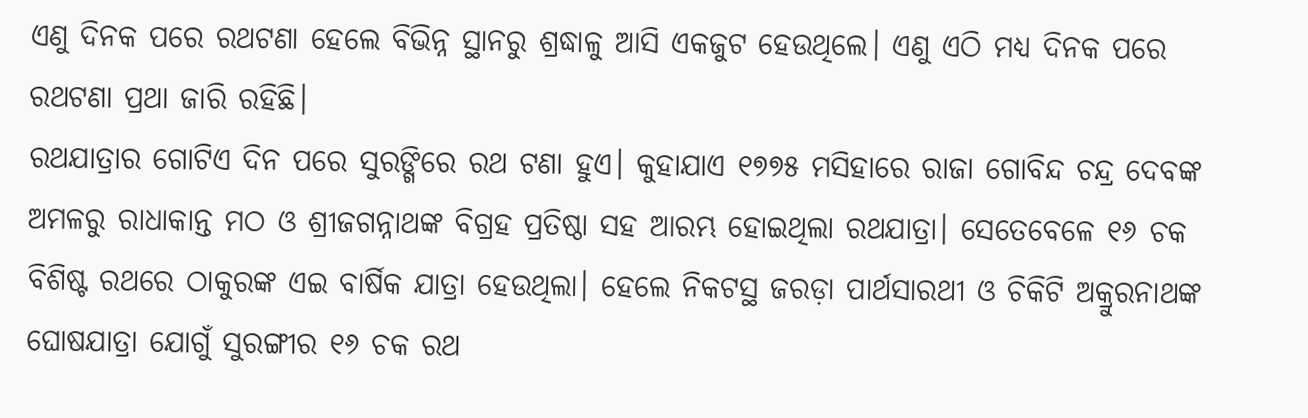ଏଣୁ ଦିନକ ପରେ ରଥଟଣା ହେଲେ ବିଭିନ୍ନ ସ୍ଥାନରୁ ଶ୍ରଦ୍ଧାଳୁ ଆସି ଏକଜୁଟ ହେଉଥିଲେ। ଏଣୁ ଏଠି ମଧ୍ୟ ଦିନକ ପରେ ରଥଟଣା ପ୍ରଥା ଜାରି ରହିଛି।
ରଥଯାତ୍ରାର ଗୋଟିଏ ଦିନ ପରେ ସୁରଙ୍ଗିରେ ରଥ ଟଣା ହୁଏ। କୁହାଯାଏ ୧୭୭୫ ମସିହାରେ ରାଜା ଗୋବିନ୍ଦ ଚନ୍ଦ୍ର ଦେବଙ୍କ ଅମଳରୁ ରାଧାକାନ୍ତ ମଠ ଓ ଶ୍ରୀଜଗନ୍ନାଥଙ୍କ ବିଗ୍ରହ ପ୍ରତିଷ୍ଠା ସହ ଆରମ୍ଭ ହୋଇଥିଲା ରଥଯାତ୍ରା। ସେତେବେଳେ ୧୬ ଚକ ବିଶିଷ୍ଟ ରଥରେ ଠାକୁରଙ୍କ ଏଇ ବାର୍ଷିକ ଯାତ୍ରା ହେଉଥିଲା। ହେଲେ ନିକଟସ୍ଥ ଜରଡ଼ା ପାର୍ଥସାରଥୀ ଓ ଚିକିଟି ଅକ୍ରୁରନାଥଙ୍କ ଘୋଷଯାତ୍ରା ଯୋଗୁଁ ସୁରଙ୍ଗୀର ୧୬ ଚକ ରଥ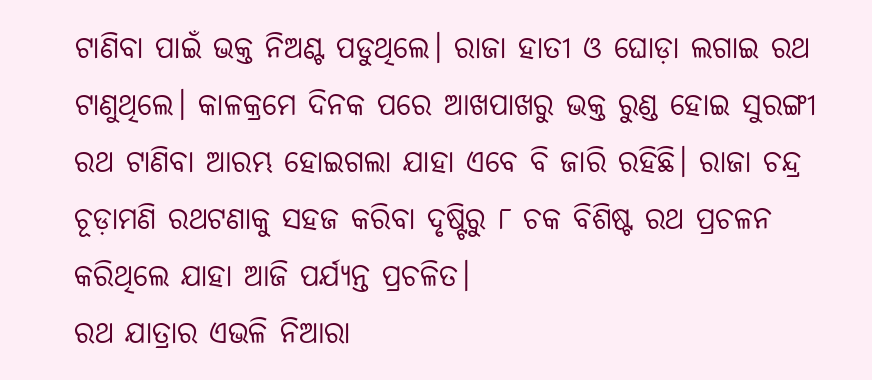ଟାଣିବା ପାଇଁ ଭକ୍ତ ନିଅଣ୍ଟ ପଡୁଥିଲେ। ରାଜା ହାତୀ ଓ ଘୋଡ଼ା ଲଗାଇ ରଥ ଟାଣୁଥିଲେ। କାଳକ୍ରମେ ଦିନକ ପରେ ଆଖପାଖରୁ ଭକ୍ତ ରୁଣ୍ଡ ହୋଇ ସୁରଙ୍ଗୀ ରଥ ଟାଣିବା ଆରମ୍ଭ ହୋଇଗଲା ଯାହା ଏବେ ବି ଜାରି ରହିଛି। ରାଜା ଚନ୍ଦ୍ର ଚୂଡ଼ାମଣି ରଥଟଣାକୁ ସହଜ କରିବା ଦୃଷ୍ଟିରୁ ୮ ଚକ ବିଶିଷ୍ଟ ରଥ ପ୍ରଚଳନ କରିଥିଲେ ଯାହା ଆଜି ପର୍ଯ୍ୟନ୍ତ ପ୍ରଚଳିତ।
ରଥ ଯାତ୍ରାର ଏଭଳି ନିଆରା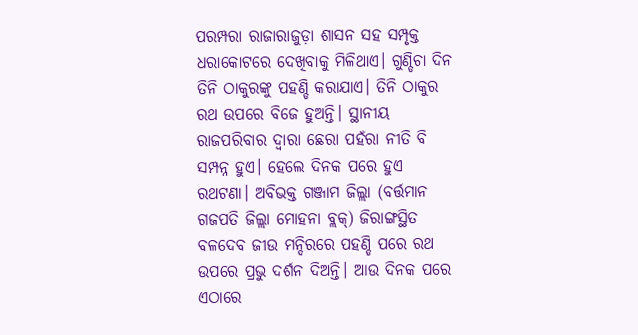ପରମ୍ପରା ରାଜାରାଜୁଡ଼ା ଶାସନ ସହ ସମ୍ପୃକ୍ତ ଧରାକୋଟରେ ଦେଖିବାକୁ ମିଳିଥାଏ। ଗୁଣ୍ଡିଚା ଦିନ ତିନି ଠାକୁରଙ୍କୁ ପହଣ୍ଡି କରାଯାଏ। ତିନି ଠାକୁର ରଥ ଉପରେ ବିଜେ ହୁଅନ୍ତି। ସ୍ଥାନୀୟ ରାଜପରିବାର ଦ୍ବାରା ଛେରା ପହଁରା ନୀତି ବି ସମ୍ପନ୍ନ ହୁଏ। ହେଲେ ଦିନକ ପରେ ହୁଏ ରଥଟଣା। ଅବିଭକ୍ତ ଗଞ୍ଜାମ ଜିଲ୍ଲା (ବର୍ତ୍ତମାନ ଗଜପତି ଜିଲ୍ଲା ମୋହନା ବ୍ଲକ୍) ଜିରାଙ୍ଗସ୍ଥିତ ବଳଦେବ ଜୀଉ ମନ୍ଦିରରେ ପହଣ୍ଡି ପରେ ରଥ ଉପରେ ପ୍ରଭୁ ଦର୍ଶନ ଦିଅନ୍ତି। ଆଉ ଦିନକ ପରେ ଏଠାରେ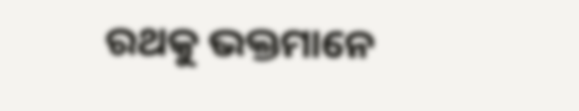ରଥକୁ ଭକ୍ତମାନେ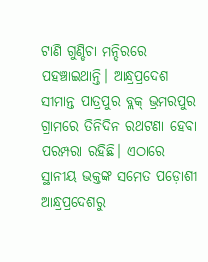ଟାଣି ଗୁଣ୍ଡିଚା ମନ୍ଦିରରେ ପହଞ୍ଚାଇଥାନ୍ତି। ଆନ୍ଧ୍ରପ୍ରଦେଶ ସୀମାନ୍ତ ପାତ୍ରପୁର ବ୍ଲକ୍ ଭ୍ରମରପୁର ଗ୍ରାମରେ ତିନିଦିନ ରଥଟଣା ହେବା ପରମ୍ପରା ରହିଛି। ଏଠାରେ ସ୍ଥାନୀୟ ଭକ୍ତଙ୍କ ସମେତ ପଡ଼ୋଶୀ ଆନ୍ଧ୍ରପ୍ରଦେଶରୁ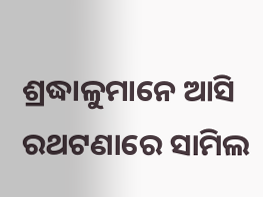ଶ୍ରଦ୍ଧାଳୁମାନେ ଆସି ରଥଟଣାରେ ସାମିଲ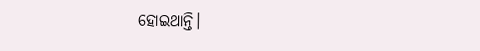ହୋଇଥାନ୍ତି।